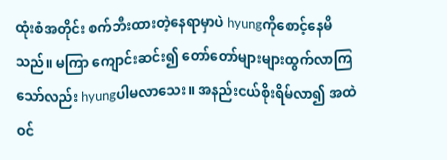ထုံးစံအတိုင်း စက်ဘီးထားတဲ့နေရာမှာပဲ hyungကိုစောင့်နေမိသည်။ မကြာ ကျောင်းဆင်း၍ တော်တော်များများထွက်လာကြသော်လည်း hyungပါမလာသေး။ အနည်းငယ်စိုးရိမ်လာ၍ အထဲဝင်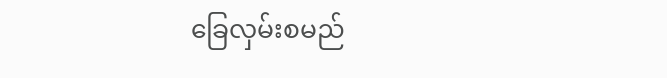ခြေလှမ်းစမည်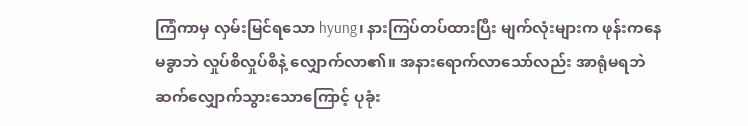ကြံကာမှ လှမ်းမြင်ရသော hyung၊ နားကြပ်တပ်ထားပြီး မျက်လုံးများက ဖုန်းကနေမခွာဘဲ လှုပ်စိလှုပ်စိနဲ့ လျှောက်လာ၏။ အနားရောက်လာသော်လည်း အာရုံမရဘဲ ဆက်လျှောက်သွားသောကြောင့် ပုခုံး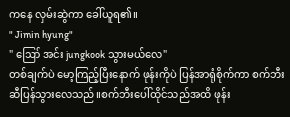ကနေ လှမ်းဆွဲကာ ခေါ်ယူရ၏။
" Jimin hyung"
" ဪ အင်း jungkook သွားမယ်လေ"
တစ်ချက်ပဲ မော့ကြည့်ပြီးနောက် ဖုန်းကိုပဲ ပြန်အာရုံစိုက်ကာ စက်ဘီးဆီပြန်သွားလေသည်။စက်ဘီးပေါ်ထိုင်သည်အထိ ဖုန်း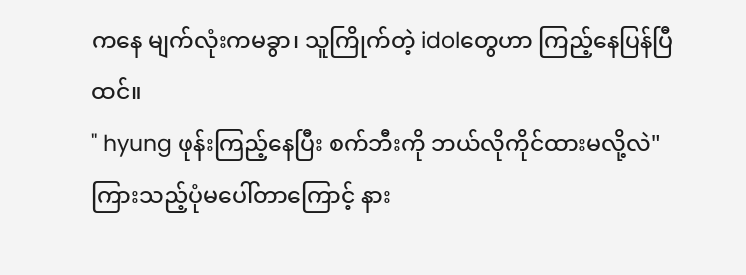ကနေ မျက်လုံးကမခွာ၊ သူကြိုက်တဲ့ idolတွေဟာ ကြည့်နေပြန်ပြီထင်။
" hyung ဖုန်းကြည့်နေပြီး စက်ဘီးကို ဘယ်လိုကိုင်ထားမလို့လဲ"ကြားသည့်ပုံမပေါ်တာကြောင့် နား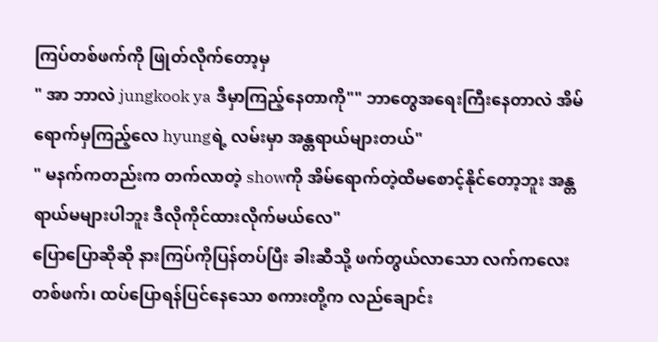ကြပ်တစ်ဖက်ကို ဖြုတ်လိုက်တော့မှ
" အာ ဘာလဲ jungkook ya ဒီမှာကြည့်နေတာကို"" ဘာတွေအရေးကြီးနေတာလဲ အိမ်ရောက်မှကြည့်လေ hyungရဲ့ လမ်းမှာ အန္တရာယ်များတယ်"
" မနက်ကတည်းက တက်လာတဲ့ showကို အိမ်ရောက်တဲ့ထိမစောင့်နိုင်တော့ဘူး အန္တရာယ်မများပါဘူး ဒီလိုကိုင်ထားလိုက်မယ်လေ"
ပြောပြောဆိုဆို နားကြပ်ကိုပြန်တပ်ပြီး ခါးဆီသို့ ဖက်တွယ်လာသော လက်ကလေးတစ်ဖက်၊ ထပ်ပြောရန်ပြင်နေသော စကားတို့က လည်ချောင်း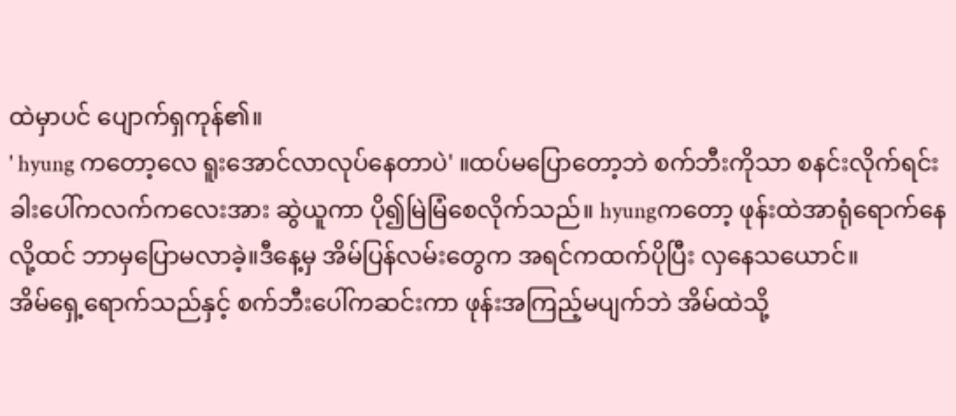ထဲမှာပင် ပျောက်ရှကုန်၏။
' hyung ကတော့လေ ရူးအောင်လာလုပ်နေတာပဲ' ။ထပ်မပြောတော့ဘဲ စက်ဘီးကိုသာ စနင်းလိုက်ရင်း ခါးပေါ်ကလက်ကလေးအား ဆွဲယူကာ ပို၍မြဲမြံစေလိုက်သည်။ hyungကတော့ ဖုန်းထဲအာရုံရောက်နေလို့ထင် ဘာမှပြောမလာခဲ့။ဒီနေ့မှ အိမ်ပြန်လမ်းတွေက အရင်ကထက်ပိုပြီး လှနေသယောင်။
အိမ်ရှေ့ရောက်သည်နှင့် စက်ဘီးပေါ်ကဆင်းကာ ဖုန်းအကြည့်မပျက်ဘဲ အိမ်ထဲသို့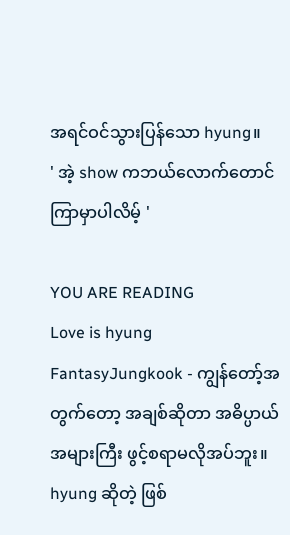အရင်ဝင်သွားပြန်သော hyung။
' အဲ့ show ကဘယ်လောက်တောင်ကြာမှာပါလိမ့် '

YOU ARE READING
Love is hyung
FantasyJungkook - ကျွန်တော့်အတွက်တော့ အချစ်ဆိုတာ အဓိပ္ပာယ်အများကြီး ဖွင့်စရာမလိုအပ်ဘူး။ hyung ဆိုတဲ့ ဖြစ်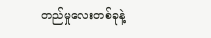တည်မှုလေးတစ်ခုနဲ့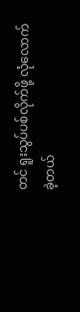တင် ရူးသွပ်ပစ်လိုက်ဖို့ လုံလောက်ခဲ့တယ်